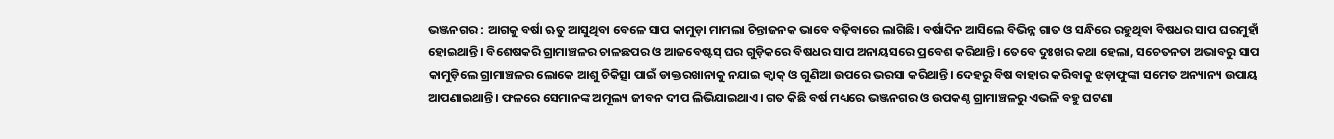ଭଞ୍ଜନଗର : ଆଗକୁ ବର୍ଷା ଋତୁ ଆସୁଥିବା ବେଳେ ସାପ କାମୁଡ଼ା ମାମଲା ଚିନ୍ତାଜନକ ଭାବେ ବଢ଼ିବାରେ ଲାଗିଛି। ବର୍ଷାଦିନ ଆସିଲେ ବିଭିନ୍ନ ଗାତ ଓ ସନ୍ଧିରେ ରହୁଥିବା ବିଷଧର ସାପ ଘରମୁହାଁ ହୋଇଥାନ୍ତି। ବିଶେଷକରି ଗ୍ରାମାଞ୍ଚଳର ଚାଳଛପର ଓ ଆଜବେଷ୍ଟସ୍ ଘର ଗୁଡ଼ିକରେ ବିଷଧର ସାପ ଅନାୟସରେ ପ୍ରବେଶ କରିଥାନ୍ତି। ତେବେ ଦୁଃଖର କଥା ହେଲା, ସଚେତନତା ଅଭାବରୁ ସାପ କାମୁଡ଼ିଲେ ଗ୍ରାମାଞ୍ଚଳର ଲୋକେ ଆଶୁ ଚିକିତ୍ସା ପାଇଁ ଡାକ୍ତରଖାନାକୁ ନଯାଇ କ୍ବାକ୍ ଓ ଗୁଣିଆ ଉପରେ ଭରସା କରିଥାନ୍ତି। ଦେହରୁ ବିଷ ବାହାର କରିବାକୁ ଝଡ଼ାଫୁଙ୍କା ସମେତ ଅନ୍ୟାନ୍ୟ ଉପାୟ ଆପଣାଇଥାନ୍ତି। ଫଳରେ ସେମାନଙ୍କ ଅମୂଲ୍ୟ ଜୀବନ ଦୀପ ଲିଭିଯାଇଥାଏ। ଗତ କିଛି ବର୍ଷ ମଧ୍ୟରେ ଭଞ୍ଜନଗର ଓ ଉପକଣ୍ଠ ଗ୍ରାମାଞ୍ଚଳରୁ ଏଭଳି ବହୁ ଘଟଣା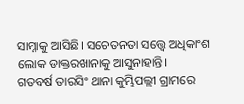ସାମ୍ନାକୁ ଆସିଛି। ସଚେତନତା ସତ୍ତ୍ବେ ଅଧିକାଂଶ ଲୋକ ଡାକ୍ତରଖାନାକୁ ଆସୁନାହାନ୍ତି।
ଗତବର୍ଷ ତାରସିଂ ଥାନା କୁମ୍ଭିପଲ୍ଲୀ ଗ୍ରାମରେ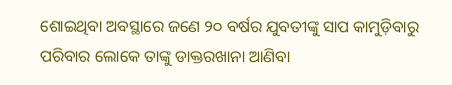ଶୋଇଥିବା ଅବସ୍ଥାରେ ଜଣେ ୨୦ ବର୍ଷର ଯୁବତୀଙ୍କୁ ସାପ କାମୁଡ଼ିବାରୁ ପରିବାର ଲୋକେ ତାଙ୍କୁ ଡାକ୍ତରଖାନା ଆଣିବା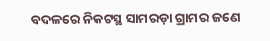ବଦଳରେ ନିକଟସ୍ଥ ସାମରଡ଼ା ଗ୍ରାମର ଜଣେ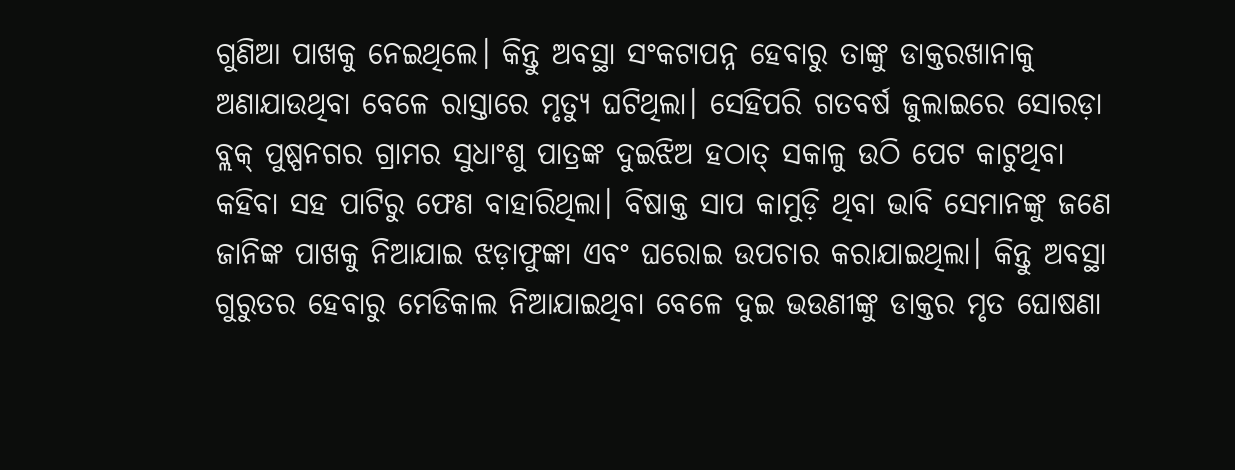ଗୁଣିଆ ପାଖକୁ ନେଇଥିଲେ। କିନ୍ତୁ ଅବସ୍ଥା ସଂକଟାପନ୍ନ ହେବାରୁ ତାଙ୍କୁ ଡାକ୍ତରଖାନାକୁ ଅଣାଯାଉଥିବା ବେଳେ ରାସ୍ତାରେ ମୃତ୍ୟୁ ଘଟିଥିଲା। ସେହିପରି ଗତବର୍ଷ ଜୁଲାଇରେ ସୋରଡ଼ା ବ୍ଲକ୍ ପୁଷ୍ପନଗର ଗ୍ରାମର ସୁଧାଂଶୁ ପାତ୍ରଙ୍କ ଦୁଇଝିଅ ହଠାତ୍ ସକାଳୁ ଉଠି ପେଟ କାଟୁଥିବା କହିବା ସହ ପାଟିରୁ ଫେଣ ବାହାରିଥିଲା। ବିଷାକ୍ତ ସାପ କାମୁଡ଼ି ଥିବା ଭାବି ସେମାନଙ୍କୁ ଜଣେ ଜାନିଙ୍କ ପାଖକୁ ନିଆଯାଇ ଝଡ଼ାଫୁଙ୍କା ଏବଂ ଘରୋଇ ଉପଚାର କରାଯାଇଥିଲା। କିନ୍ତୁ ଅବସ୍ଥା ଗୁରୁତର ହେବାରୁ ମେଡିକାଲ ନିଆଯାଇଥିବା ବେଳେ ଦୁଇ ଭଉଣୀଙ୍କୁ ଡାକ୍ତର ମୃତ ଘୋଷଣା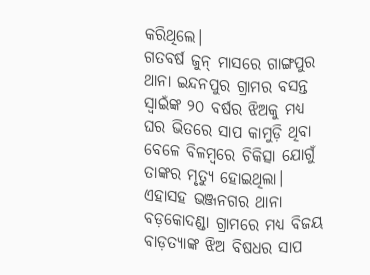କରିଥିଲେ।
ଗତବର୍ଷ ଜୁନ୍ ମାସରେ ଗାଙ୍ଗପୁର ଥାନା ଇନ୍ଦନପୁର ଗ୍ରାମର ବସନ୍ତ ସ୍ବାଇଁଙ୍କ ୨୦ ବର୍ଷର ଝିଅକୁ ମଧ୍ୟ ଘର ଭିତରେ ସାପ କାମୁଡ଼ି ଥିବା ବେଳେ ବିଳମ୍ବରେ ଚିକିତ୍ସା ଯୋଗୁଁ ତାଙ୍କର ମୃତ୍ୟୁ ହୋଇଥିଲା। ଏହାସହ ଭଞ୍ଜନଗର ଥାନା ବଡ଼କୋଦଣ୍ଡା ଗ୍ରାମରେ ମଧ୍ୟ ବିଜୟ ବାଡ଼ତ୍ୟାଙ୍କ ଝିଅ ବିଷଧର ସାପ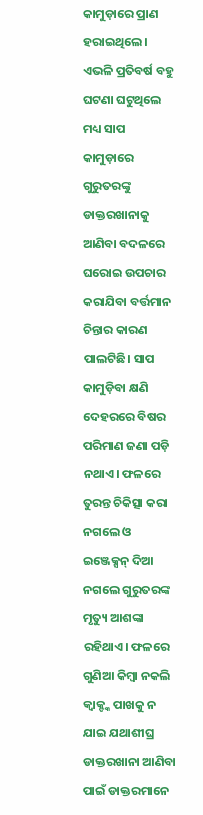କାମୁଡ଼ାରେ ପ୍ରାଣ ହରାଇଥିଲେ।
ଏଭଳି ପ୍ରତିବର୍ଷ ବହୁ ଘଟଣା ଘଟୁଥିଲେ ମଧ୍ୟ ସାପ କାମୁଡ଼ାରେ ଗୁରୁତରଙ୍କୁ ଡାକ୍ତରଖାନାକୁ ଆଣିବା ବଦଳରେ ଘରୋଇ ଉପଚାର କରାଯିବା ବର୍ତ୍ତମାନ ଚିନ୍ତାର କାରଣ ପାଲଟିଛି। ସାପ କାମୁଡ଼ିବା କ୍ଷଣି ଦେହରରେ ବିଷର ପରିମାଣ ଜଣା ପଡ଼ି ନଥାଏ। ଫଳରେ ତୁରନ୍ତ ଚିକିତ୍ସା କରା ନଗଲେ ଓ ଇଞ୍ଜେକ୍ସନ୍ ଦିଆ ନଗଲେ ଗୁରୁତରଙ୍କ ମୃତ୍ୟୁ ଆଶଙ୍କା ରହିଥାଏ। ଫଳରେ ଗୁଣିଆ କିମ୍ବା ନକଲି କ୍ବାକ୍ଙ୍କ ପାଖକୁ ନ ଯାଇ ଯଥାଶୀଘ୍ର ଡାକ୍ତରଖାନା ଆଣିବା ପାଇଁ ଡାକ୍ତରମାନେ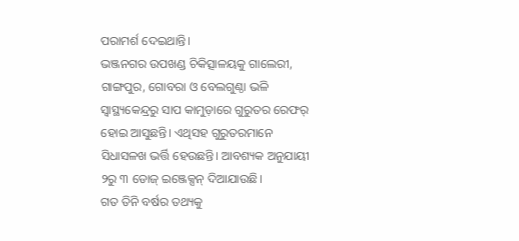ପରାମର୍ଶ ଦେଇଥାନ୍ତି।
ଭଞ୍ଜନଗର ଉପଖଣ୍ଡ ଚିକିତ୍ସାଳୟକୁ ଗାଲେରୀ, ଗାଙ୍ଗପୁର, ଗୋବରା ଓ ବେଲଗୁଣ୍ଠା ଭଳି ସ୍ବାସ୍ଥ୍ୟକେନ୍ଦ୍ରରୁ ସାପ କାମୁଡ଼ାରେ ଗୁରୁତର ରେଫର୍ ହୋଇ ଆସୁଛନ୍ତି। ଏଥିସହ ଗୁରୁତରମାନେ ସିଧାସଳଖ ଭର୍ତ୍ତି ହେଉଛନ୍ତି। ଆବଶ୍ୟକ ଅନୁଯାୟୀ ୨ରୁ ୩ ଡୋଜ୍ ଇଞ୍ଜେକ୍ସନ୍ ଦିଆଯାଉଛି।
ଗତ ତିନି ବର୍ଷର ତଥ୍ୟକୁ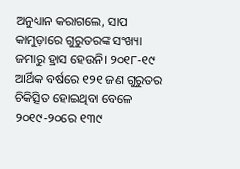ଅନୁଧ୍ୟାନ କରାଗଲେ, ସାପ କାମୁଡ଼ାରେ ଗୁରୁତରଙ୍କ ସଂଖ୍ୟା ଜମାରୁ ହ୍ରାସ ହେଉନି। ୨୦୧୮-୧୯ ଆର୍ଥିକ ବର୍ଷରେ ୧୨୧ ଜଣ ଗୁରୁତର ଚିକିତ୍ସିତ ହୋଇଥିବା ବେଳେ ୨୦୧୯-୨୦ରେ ୧୩୯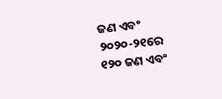ଜଣ ଏବଂ ୨୦୨୦-୨୧ରେ ୧୨୦ ଜଣ ଏବଂ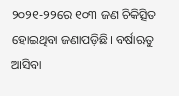୨୦୨୧-୨୨ରେ ୧୦୩ ଜଣ ଚିକିତ୍ସିତ ହୋଇଥିବା ଜଣାପଡ଼ିଛି। ବର୍ଷାଋତୁ ଆସିବା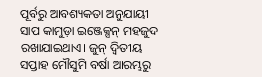ପୂର୍ବରୁ ଆବଶ୍ୟକତା ଅନୁଯାୟୀ ସାପ କାମୁଡ଼ା ଇଞ୍ଜେକ୍ସନ୍ ମହଜୁଦ ରଖାଯାଇଥାଏ। ଜୁନ୍ ଦ୍ବିତୀୟ ସପ୍ତାହ ମୌସୁମି ବର୍ଷା ଆରମ୍ଭରୁ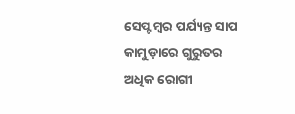ସେପ୍ଟମ୍ବର ପର୍ଯ୍ୟନ୍ତ ସାପ କାମୁଡ଼ାରେ ଗୁରୁତର ଅଧିକ ରୋଗୀ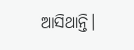ଆସିଥାନ୍ତି।